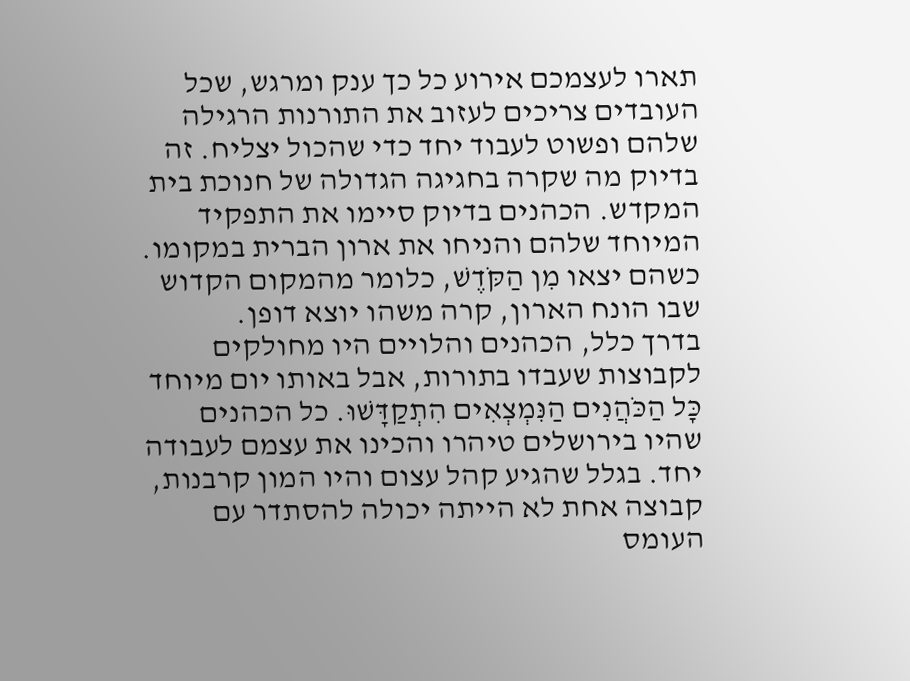תארו לעצמכם אירוע כל כך ענק ומרגש, שכל העובדים צריכים לעזוב את התורנות הרגילה שלהם ופשוט לעבוד יחד כדי שהכול יצליח. זה בדיוק מה שקרה בחגיגה הגדולה של חנוכת בית המקדש. הכהנים בדיוק סיימו את התפקיד המיוחד שלהם והניחו את ארון הברית במקומו. כשהם יצאו מִן הַקֹּדֶשׁ, כלומר מהמקום הקדוש שבו הונח הארון, קרה משהו יוצא דופן.
בדרך כלל, הכהנים והלויים היו מחולקים לקבוצות שעבדו בתורות, אבל באותו יום מיוחד כָּל הַכֹּהֲנִים הַנִּמְצְאִים הִתְקַדָּשׁוּ. כל הכהנים שהיו בירושלים טיהרו והכינו את עצמם לעבודה יחד. בגלל שהגיע קהל עצום והיו המון קרבנות, קבוצה אחת לא הייתה יכולה להסתדר עם העומס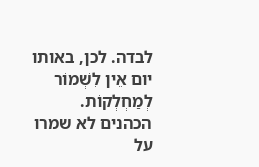לבדה. לכן, באותו יום אֵין לִשְׁמוֹר לְמַחְלְקוֹת. הכהנים לא שמרו על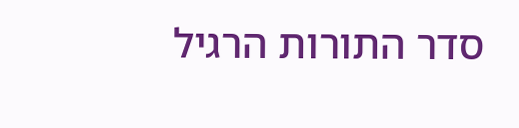סדר התורות הרגיל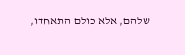שלהם, אלא כולם התאחדו,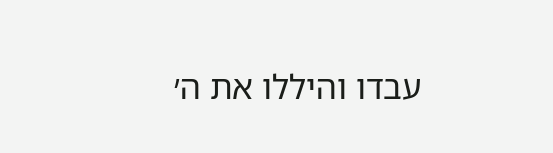עבדו והיללו את ה׳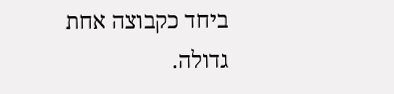ביחד כקבוצה אחת גדולה.